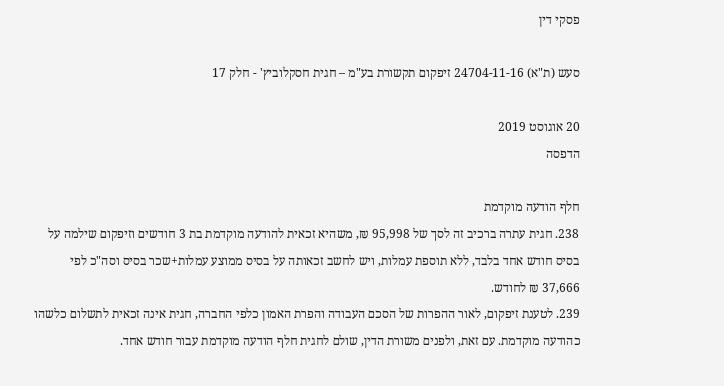פסקי דין

סעש (ת"א) 24704-11-16 זיפקום תקשורת בע"מ – חגית חסקלוביץ' - חלק 17

20 אוגוסט 2019
הדפסה

חלף הודעה מוקדמת
238. חגית עתרה ברכיב זה לסך של 95,998 ₪, משהיא זכאית להודעה מוקדמת בת 3 חודשים וזיפקום שילמה על בסיס חודש אחד בלבד, ללא תוספת עמלות, ויש לחשב זכאותה על בסיס ממוצע עמלות+שכר בסיס וסה"כ לפי 37,666 ₪ לחודש.
239. לטענת זיפקום, לאור ההפרות של הסכם העבודה והפרת האמון כלפי החברה, חגית אינה זכאית לתשלום כלשהו כהודעה מוקדמת. עם זאת, ולפנים משורת הדין, שולם לחגית חלף הודעה מוקדמת עבור חודש אחד.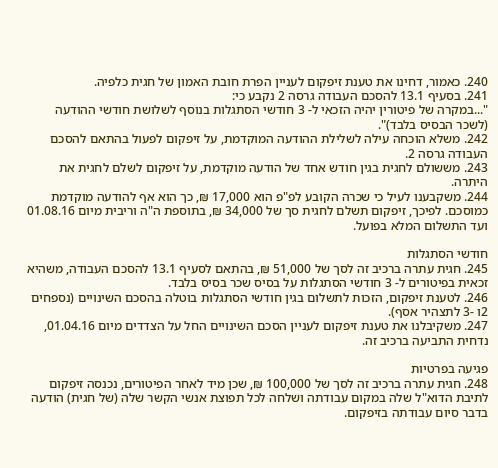240. כאמור, דחינו את טענת זיפקום לעניין הפרת חובת האמון של חגית כלפיה.
241. בסעיף 13.1 להסכם העבודה גרסה 2 נקבע כי:
"...במקרה של פיטורין יהיה הזכאי ל- 3 חודשי הסתגלות בנוסף לשלושת חודשי ההודעה (לשכר הבסיס בלבד)".
242. משלא הוכחה עילה לשלילת ההודעה המוקדמת, על זיפקום לפעול בהתאם להסכם העבודה גרסה 2.
243. מששולם לחגית בגין חודש אחד של הודעה מוקדמת, על זיפקום לשלם לחגית את היתרה.
244. משקבענו לעיל כי שכרה הקובע לפ"פ הוא 17,000 ₪, כך הוא אף להודעה מוקדמת כמוסכם. לפיכך, זיפקום תשלם לחגית סך של 34,000 ₪, בתוספת ה"ה וריבית מיום 01.08.16 ועד התשלום המלא בפועל.

חודשי הסתגלות
245. חגית עתרה ברכיב זה לסך של 51,000 ₪, בהתאם לסעיף 13.1 להסכם העבודה, משהיא זכאית בפיטורים ל- 3 חודשי הסתגלות על בסיס שכר בסיס בלבד.
246. לטענת זיפקום, הזכות לתשלום בגין חודשי הסתגלות בוטלה בהסכם השינויים (נספחים 2ו -3 לתצהיר אסף).
247. משקיבלנו את טענת זיפקום לעניין הסכם השינויים החל על הצדדים מיום 01.04.16, נדחית התביעה ברכיב זה.

פגיעה בפרטיות
248. חגית עתרה ברכיב זה לסך של 100,000 ₪, שכן מיד לאחר הפיטורים, נכנסה זיפקום לתיבת הדוא"ל שלה במקום עבודתה ושלחה לכל תפוצת אנשי הקשר שלה (של חגית) הודעה בדבר סיום עבודתה בזיפקום.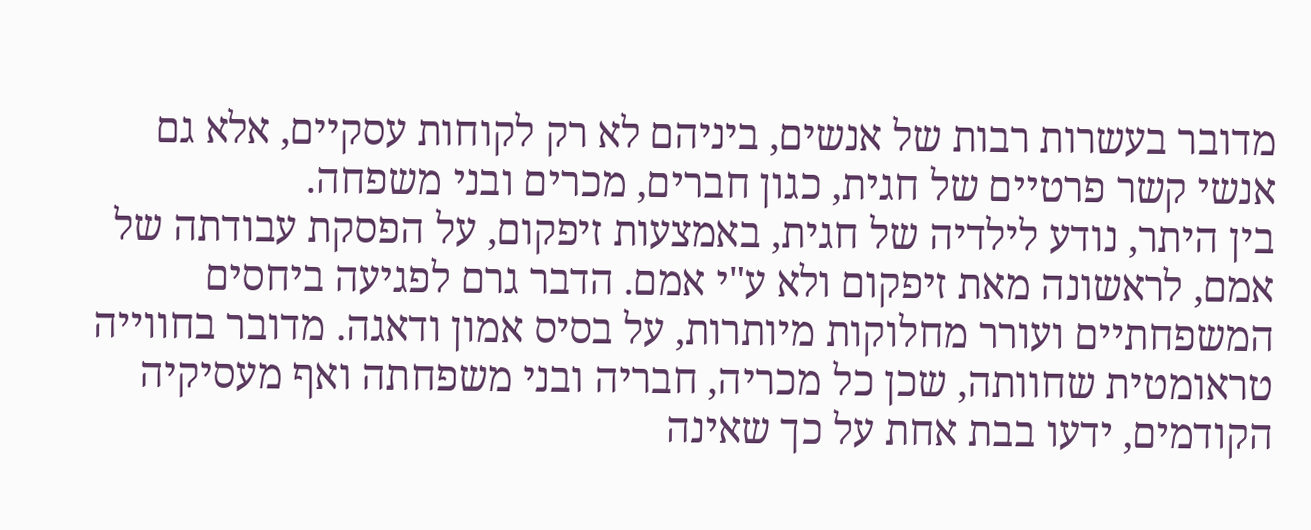מדובר בעשרות רבות של אנשים, ביניהם לא רק לקוחות עסקיים, אלא גם אנשי קשר פרטיים של חגית, כגון חברים, מכרים ובני משפחה.
בין היתר, נודע לילדיה של חגית, באמצעות זיפקום, על הפסקת עבודתה של אמם, לראשונה מאת זיפקום ולא ע"י אמם. הדבר גרם לפגיעה ביחסים המשפחתיים ועורר מחלוקות מיותרות, על בסיס אמון ודאגה. מדובר בחווייה טראומטית שחוותה, שכן כל מכריה, חבריה ובני משפחתה ואף מעסיקיה הקודמים, ידעו בבת אחת על כך שאינה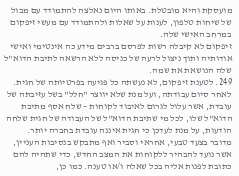מועסקת והיא מובטלת. באותו היום נאלצה להתמודד עם מבול של שיחות טלפון, לענות על שאלות ולהתמודד עם מעשי זיפקום במרחב האישי שלה.
זיפקום לא קיבלה רשות לפרסם ברבים מידע כה אינטימי ואישי אודותיה ותוך ניצול לרעה של כניסה ללא הרשאה לתיבת הדוא"ל שלה הנושאת את שמה.
249. לטענת זיפקום, לא נעשתה כל פגיעה בפרטיותה של חגית. לאחר סיום עבודתה, ועל מנת שלא יווצר "חלל" בשל עזיבתה של עובדת, אשר עלול לגרום לאיבוד לקוחות – שלח אסף מתיבת הדוא"ל שלו, לכל מי שתיבת הדוא"ל של העבודה של חגית שלחה הודעות, על מנת לעדכן כי חגית איננה עובדת בחברה יותר.
מדובר בצעד טבעי, אחראי וסביר ואף מתבקש בנסיבות העניין, אשר נועד להבהיר ללקוחות את המצב החדש, כדי שתהיה להם כתובת לפנות אליה בכל שאלה ו/או טענה. כמו כן,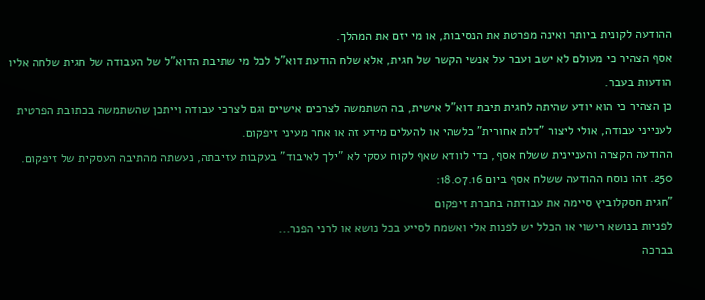ההודעה לקונית ביותר ואינה מפרטת את הנסיבות, או מי יזם את המהלך.
אסף הצהיר כי מעולם לא ישב ועבר על אנשי הקשר של חגית, אלא שלח הודעת דוא"ל לכל מי שתיבת הדוא"ל של העבודה של חגית שלחה אליו הודעות בעבר.
כן הצהיר כי הוא יודע שהיתה לחגית תיבת דוא"ל אישית, בה השתמשה לצרכים אישיים וגם לצרכי עבודה וייתכן שהשתמשה בכתובת הפרטית לענייני עבודה, אולי ליצור "דלת אחורית" כלשהי או להעלים מידע זה או אחר מעיני זיפקום.
ההודעה הקצרה והעניינית ששלח אסף, כדי לוודא שאף לקוח עסקי לא "ילך לאיבוד" בעקבות עזיבתה, נעשתה מהתיבה העסקית של זיפקום.
250. זהו נוסח ההודעה ששלח אסף ביום 18.07.16:
"חגית חסקלוביץ סיימה את עבודתה בחברת זיפקום
לפניות בנושא רישוי או הכלל יש לפנות אלי ואשמח לסייע בכל נושא או לרני הפנר...
בברכה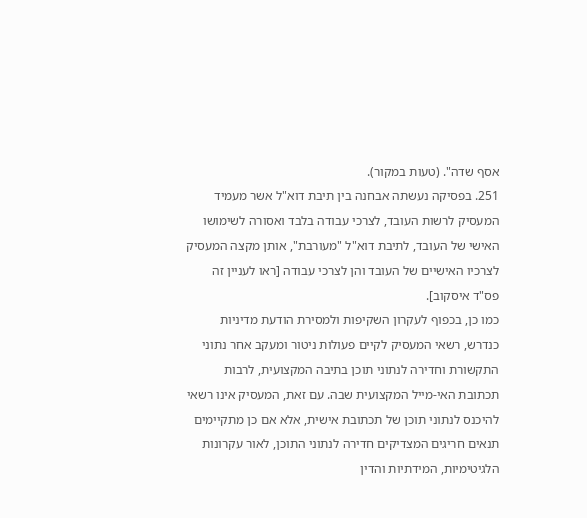אסף שדה". (טעות במקור).
251. בפסיקה נעשתה אבחנה בין תיבת דוא"ל אשר מעמיד המעסיק לרשות העובד, לצרכי עבודה בלבד ואסורה לשימושו האישי של העובד, לתיבת דוא"ל "מעורבת", אותן מקצה המעסיק לצרכיו האישיים של העובד והן לצרכי עבודה [ראו לעניין זה פס"ד איסקוב].
כמו כן, בכפוף לעקרון השקיפות ולמסירת הודעת מדיניות כנדרש, רשאי המעסיק לקיים פעולות ניטור ומעקב אחר נתוני התקשורת וחדירה לנתוני תוכן בתיבה המקצועית, לרבות תכתובת האי-מייל המקצועית שבה. עם זאת, המעסיק אינו רשאי להיכנס לנתוני תוכן של תכתובת אישית, אלא אם כן מתקיימים תנאים חריגים המצדיקים חדירה לנתוני התוכן, לאור עקרונות הלגיטימיות, המידתיות והדין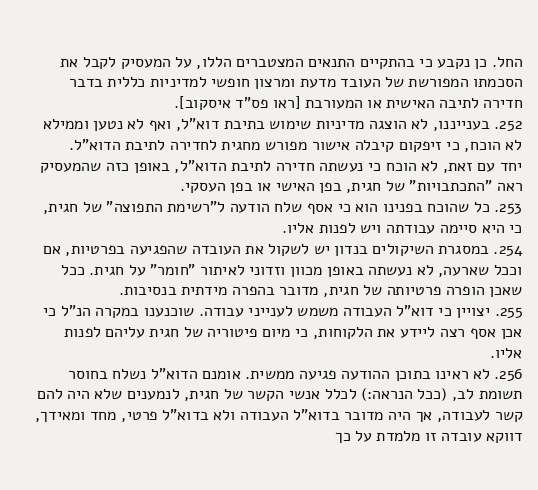החל. כן נקבע כי בהתקיים התנאים המצטברים הללו, על המעסיק לקבל את הסכמתו המפורשת של העובד מדעת ומרצון חופשי למדיניות כללית בדבר חדירה לתיבה האישית או המעורבת [ראו פס"ד איסקוב].
252. בענייננו, לא הוצגה מדיניות שימוש בתיבת דוא"ל, ואף לא נטען וממילא לא הוכח, כי זיפקום קיבלה אישור מפורש מחגית לחדירה לתיבת הדוא"ל.
יחד עם זאת, לא הוכח כי נעשתה חדירה לתיבת הדוא"ל, באופן כזה שהמעסיק ראה "התכתבויות" של חגית, בפן האישי או בפן העסקי.
253. כל שהוכח בפנינו הוא כי אסף שלח הודעה ל"רשימת התפוצה" של חגית, כי היא סיימה עבודתה ויש לפנות אליו.
254. במסגרת השיקולים בנדון יש לשקול את העובדה שהפגיעה בפרטיות, אם וככל שארעה, לא נעשתה באופן מכוון וזדוני לאיתור "חומר" על חגית. ככל שאכן הופרה פרטיותה של חגית, מדובר בהפרה מידתית בנסיבות.
255. יצויין כי דוא"ל העבודה משמש לענייני עבודה. שוכנענו במקרה הנ"ל כי אכן אסף רצה ליידע את הלקוחות, כי מיום פיטוריה של חגית עליהם לפנות אליו.
256. לא ראינו בתוכן ההודעה פגיעה ממשית. אומנם הדוא"ל נשלח בחוסר תשומת לב, (ככל הנראה:) לכלל אנשי הקשר של חגית, לנמענים שלא היה להם קשר לעבודה, אך היה מדובר בדוא"ל העבודה ולא בדוא"ל פרטי, מחד ומאידך, דווקא עובדה זו מלמדת על כך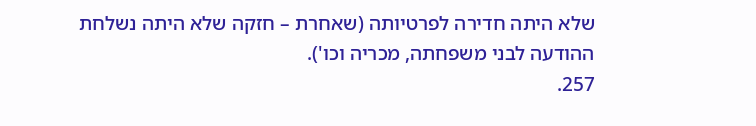שלא היתה חדירה לפרטיותה (שאחרת – חזקה שלא היתה נשלחת ההודעה לבני משפחתה, מכריה וכו').
257.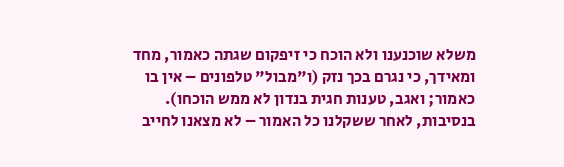משלא שוכנענו ולא הוכח כי זיפקום שגתה כאמור, מחד ומאידך, כי נגרם בכך נזק (ו"מבול" טלפונים – אין בו כאמור; ואגב, טענות חגית בנדון לא ממש הוכחו). בנסיבות, לאחר ששקלנו כל האמור – לא מצאנו לחייב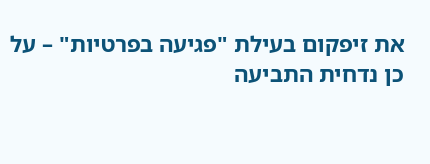את זיפקום בעילת "פגיעה בפרטיות" – על כן נדחית התביעה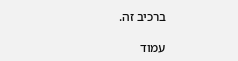ברכיב זה.

עמוד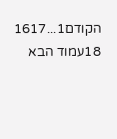הקודם1...1617
18עמוד הבא